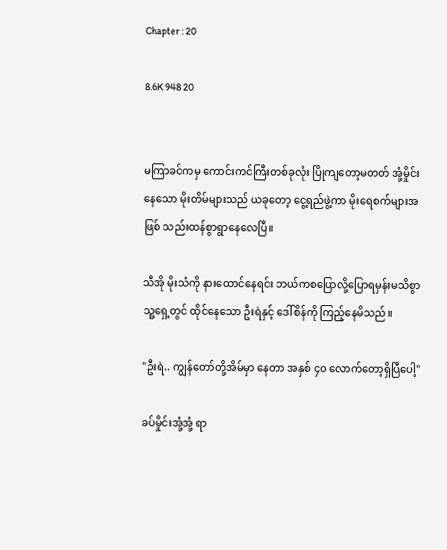Chapter : 20

8.6K 948 20


မကြာခင်ကမှ ကောင်းကင်ကြီးတစ်ခုလုံး ပြိုကျတော့မတတ် အုံ့မှိုင်းနေသော မိုးတိမ်များသည် ယခုတော့ ငွေ့ရည်ဖွဲ့ကာ မိုးရေစက်များအဖြစ် သည်းထန်စွာရွာနေလေပြီ။

သီအို မိုးသံကို နားထောင်နေရင်း ဘယ်ကစပြောလို့ပြောရမှန်းမသိစွာ သူ့ရှေ့တွင် ထိုင်နေသော ဦးရဲနှင့် ဒေါ်စိန်ကို ကြည့်နေမိသည်။

"ဦးရဲ.. ကျွန်တော်တို့အိမ်မှာ နေတာ အနှစ် ၄၀ လောက်တော့ရှိပြီပေါ့"

ခပ်မှိုင်းအုံ့အုံ့ ရာ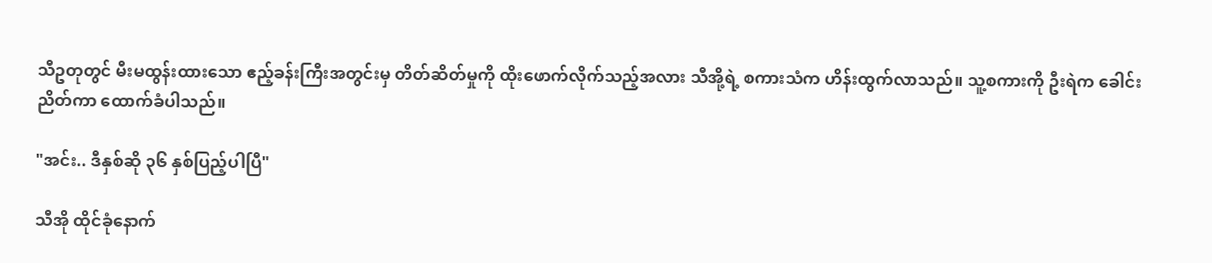သီဥတုတွင် မီးမထွန်းထားသော ဧည့်ခန်းကြီးအတွင်းမှ တိတ်ဆိတ်မှုကို ထိုးဖောက်လိုက်သည့်အလား သီအို့ရဲ့ စကားသံက ဟိန်းထွက်လာသည်။ သူ့စကားကို ဦးရဲက ခေါင်းညိတ်ကာ ထောက်ခံပါသည်။

"အင်း.. ဒီနှစ်ဆို ၃၆ နှစ်ပြည့်ပါပြီ"

သီအို ထိုင်ခုံနောက်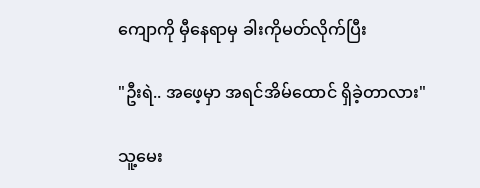ကျောကို မှီနေရာမှ ခါးကိုမတ်လိုက်ပြီး

"ဦးရဲ.. အဖေ့မှာ အရင်အိမ်ထောင် ရှိခဲ့တာလား"

သူ့မေး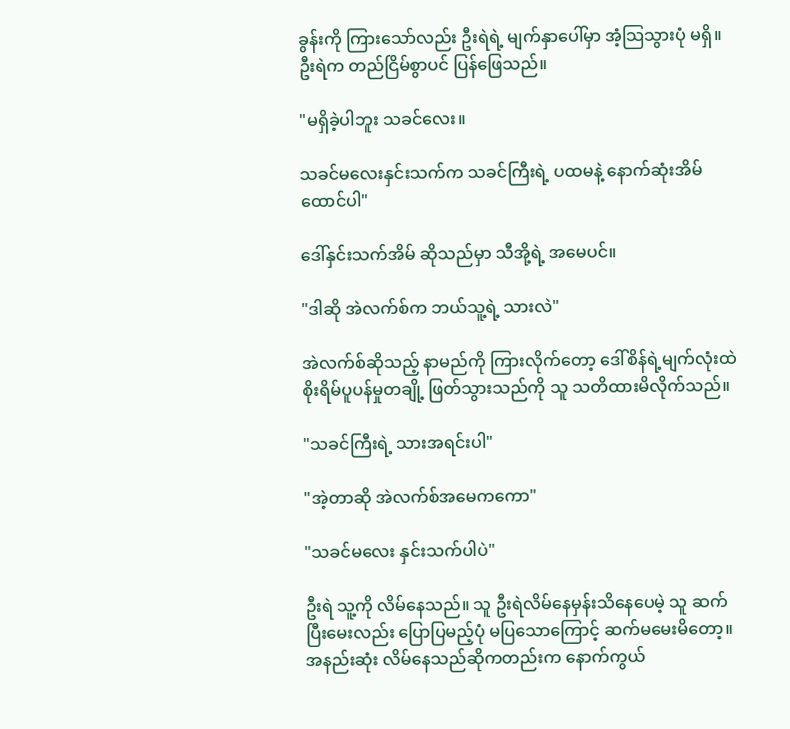ခွန်းကို ကြားသော်လည်း ဦးရဲရဲ့ မျက်နှာပေါ်မှာ အံ့သြသွားပုံ မရှိ။ ဦးရဲက တည်ငြိမ်စွာပင် ပြန်ဖြေသည်။

"မရှိခဲ့ပါဘူး သခင်လေး။

သခင်မလေးနှင်းသက်က သခင်ကြီးရဲ့ ပထမနဲ့ နောက်ဆုံးအိမ်ထောင်ပါ"

ဒေါ်နှင်းသက်အိမ် ဆိုသည်မှာ သီအို့ရဲ့ အမေပင်။

"ဒါဆို အဲလက်စ်က ဘယ်သူ့ရဲ့ သားလဲ"

အဲလက်စ်ဆိုသည့် နာမည်ကို ကြားလိုက်တော့ ဒေါ်စိန်ရဲ့မျက်လုံးထဲ စိုးရိမ်ပူပန်မှုတချို့ ဖြတ်သွားသည်ကို သူ သတိထားမိလိုက်သည်။

"သခင်ကြီးရဲ့ သားအရင်းပါ"

"အဲ့တာဆို အဲလက်စ်အမေကကော"

"သခင်မလေး နှင်းသက်ပါပဲ"

ဦးရဲ သူ့ကို လိမ်နေသည်။ သူ ဦးရဲလိမ်နေမှန်းသိနေပေမဲ့ သူ ဆက်ပြီးမေးလည်း ပြောပြမည့်ပုံ မပြသောကြောင့် ဆက်မမေးမိတော့။ အနည်းဆုံး လိမ်နေသည်ဆိုကတည်းက နောက်ကွယ်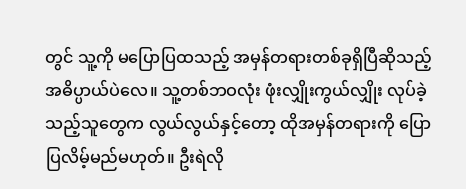တွင် သူ့ကို မပြောပြထသည့် အမှန်တရားတစ်ခုရှိပြီဆိုသည့် အဓိပ္ပာယ်ပဲလေ။ သူ့တစ်ဘဝလုံး ဖုံးလျှိုးကွယ်လျှိုး လုပ်ခဲ့သည့်သူတွေက လွယ်လွယ်နှင့်တော့ ထိုအမှန်တရားကို ပြောပြလိမ့်မည်မဟုတ်။ ဦးရဲလို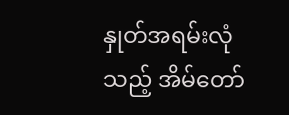နှုတ်အရမ်းလုံသည့် အိမ်တော်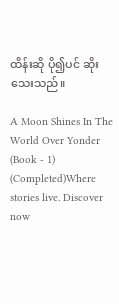ထိန်းဆို ပို၍ပင် ဆိုးသေးသည်။

A Moon Shines In The World Over Yonder (Book - 1) (Completed)Where stories live. Discover now